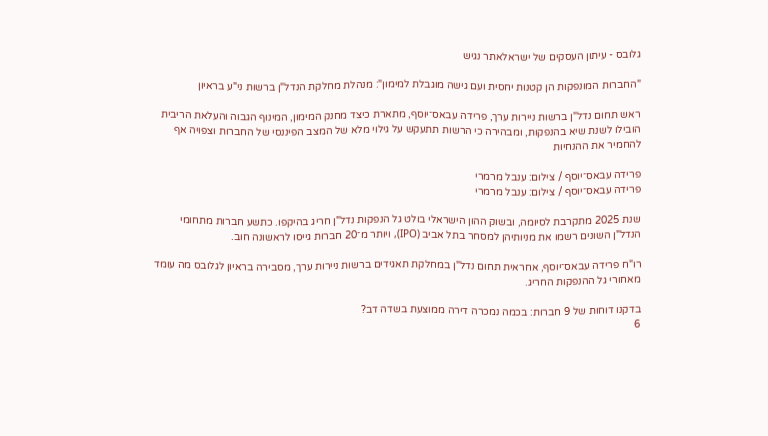גלובס - עיתון העסקים של ישראלאתר נגיש

"החברות המונפקות הן קטנות יחסית ועם גישה מוגבלת למימון": מנהלת מחלקת הנדל"ן ברשות ני"ע בראיון

ראש תחום נדל"ן ברשות ניירות ערך, פרידה עבאס־יוסף, מתארת כיצד מחנק המימון, המינוף הגבוה והעלאת הריבית הובילו לשנת שיא בהנפקות, ומבהירה כי הרשות תתעקש על גילוי מלא של המצב הפיננסי של החברות וצפויה אף להחמיר את ההנחיות

פרידה עבאס־יוסף / צילום: ענבל מרמרי
פרידה עבאס־יוסף / צילום: ענבל מרמרי

שנת 2025 מתקרבת לסיומה, ובשוק ההון הישראלי בולט גל הנפקות נדל"ן חריג בהיקפו. כתשע חברות מתחומי הנדל"ן השונים רשמו את מניותיהן למסחר בתל אביב (IPO), ויותר מ־20 חברות גייסו לראשונה חוב.

רו"ח פרידה עבאס־יוסף, אחראית תחום נדל"ן במחלקת תאגידים ברשות ניירות ערך, מסבירה בראיון לגלובס מה עומד מאחורי גל ההנפקות החריג.

בדקנו דוחות של 9 חברות: בכמה נמכרה דירה ממוצעת בשדה דב?
6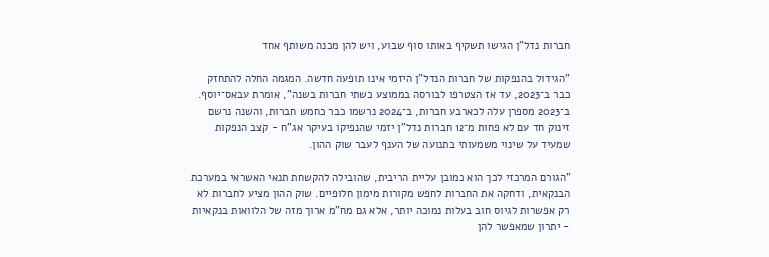חברות נדל"ן הגישו תשקיף באותו סוף שבוע, ויש להן מכנה משותף אחד

"הגידול בהנפקות של חברות הנדל"ן היזמי אינו תופעה חדשה. המגמה החלה להתחזק כבר ב־2023, עד אז הצטרפו לבורסה בממוצע כשתי חברות בשנה", אומרת עבאס־יוסף. ב־2023 מספרן עלה לכארבע חברות, ב־2024 נרשמו כבר כחמש חברות, והשנה נרשם זינוק חד עם לא פחות מ־12 חברות נדל"ן יזמי שהנפיקו בעיקר אג"ח - קצב הנפקות שמעיד על שינוי משמעותי בתנועה של הענף לעבר שוק ההון.

"הגורם המרכזי לכך הוא כמובן עליית הריבית, שהובילה להקשחת תנאי האשראי במערכת הבנקאית, ודחקה את החברות לחפש מקורות מימון חלופיים. שוק ההון מציע לחברות לא רק אפשרות לגיוס חוב בעלות נמוכה יותר, אלא גם מח"מ ארוך מזה של הלוואות בנקאיות - יתרון שמאפשר להן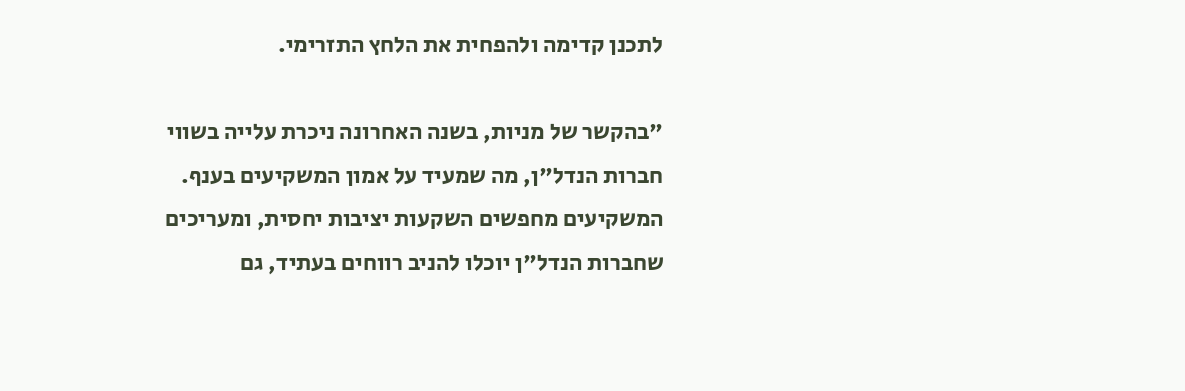לתכנן קדימה ולהפחית את הלחץ התזרימי.

"בהקשר של מניות, בשנה האחרונה ניכרת עלייה בשווי חברות הנדל"ן, מה שמעיד על אמון המשקיעים בענף. המשקיעים מחפשים השקעות יציבות יחסית, ומעריכים שחברות הנדל"ן יוכלו להניב רווחים בעתיד, גם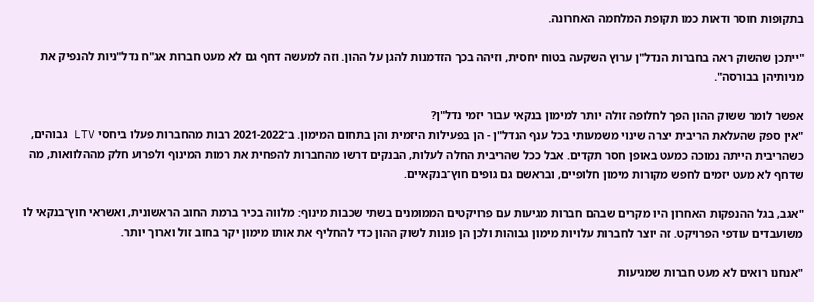בתקופות חוסר ודאות כמו תקופת המלחמה האחרונה.

"ייתכן שהשוק ראה בחברות הנדל"ן ערוץ השקעה בטוח יחסית, וזיהה בכך הזדמנות להגן על ההון. וזה למעשה דחף גם לא מעט חברות אג"ח נדל"ניות להנפיק את מניותיהן בבורסה".

אפשר לומר ששוק ההון הפך לחלופה זולה יותר למימון בנקאי עבור יזמי נדל"ן?
"אין ספק שהעלאת הריבית יצרה שינוי משמעותי בכל ענף הנדל"ן - הן בפעילות היזמית והן בתחום המימון. ב־2021-2022 רבות מהחברות פעלו ביחסי LTV גבוהים, כשהריבית הייתה נמוכה כמעט באופן חסר תקדים. אבל ככל שהריבית החלה לעלות, הבנקים דרשו מהחברות להפחית את רמות המינוף ולפרוע חלק מההלוואות, מה שדחף לא מעט יזמים לחפש מקורות מימון חלופיים, ובראשם גם גופים חוץ־בנקאיים.

"אגב, בגל ההנפקות האחרון היו מקרים שבהם חברות מגיעות עם פרויקטים הממומנים בשתי שכבות מינוף: מלווה בכיר ברמת החוב הראשונית, ואשראי חוץ־בנקאי לו משועבדים עודפי הפרויקט. זה יוצר לחברות עלויות מימון גבוהות ולכן הן פונות לשוק ההון כדי להחליף את אותו מימון יקר בחוב זול וארוך יותר.

"אנחנו רואים לא מעט חברות שמגיעות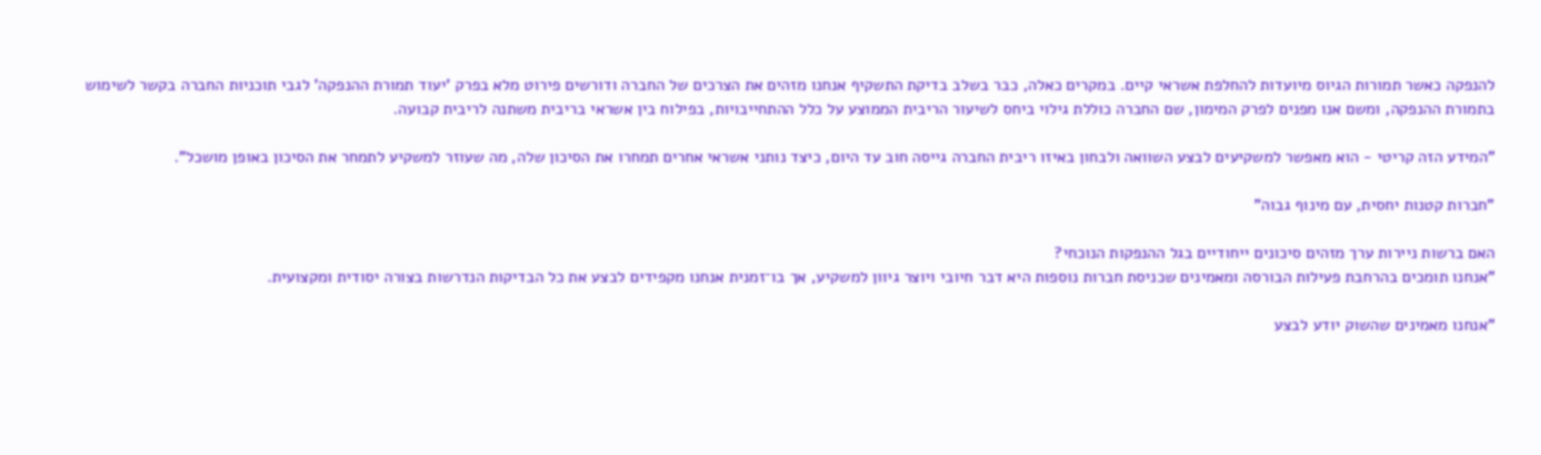להנפקה כאשר תמורות הגיוס מיועדות להחלפת אשראי קיים. במקרים כאלה, כבר בשלב בדיקת התשקיף אנחנו מזהים את הצרכים של החברה ודורשים פירוט מלא בפרק 'יעוד תמורת ההנפקה' לגבי תוכניות החברה בקשר לשימוש בתמורת ההנפקה, ומשם אנו מפנים לפרק המימון, שם החברה כוללת גילוי ביחס לשיעור הריבית הממוצע על כלל ההתחייבויות, בפילוח בין אשראי בריבית משתנה לריבית קבועה.

"המידע הזה קריטי - הוא מאפשר למשקיעים לבצע השוואה ולבחון באיזו ריבית החברה גייסה חוב עד היום, כיצד נותני אשראי אחרים תמחרו את הסיכון שלה, מה שעוזר למשקיע לתמחר את הסיכון באופן מושכל".

"חברות קטנות יחסית, עם מינוף גבוה"

האם ברשות ניירות ערך מזהים סיכונים ייחודיים בגל ההנפקות הנוכחי?
"אנחנו תומכים בהרחבת פעילות הבורסה ומאמינים שכניסת חברות נוספות היא דבר חיובי ויוצר גיוון למשקיע, אך בו־זמנית אנחנו מקפידים לבצע את כל הבדיקות הנדרשות בצורה יסודית ומקצועית.

"אנחנו מאמינים שהשוק יודע לבצע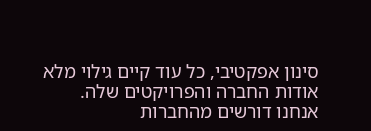סינון אפקטיבי, כל עוד קיים גילוי מלא אודות החברה והפרויקטים שלה. אנחנו דורשים מהחברות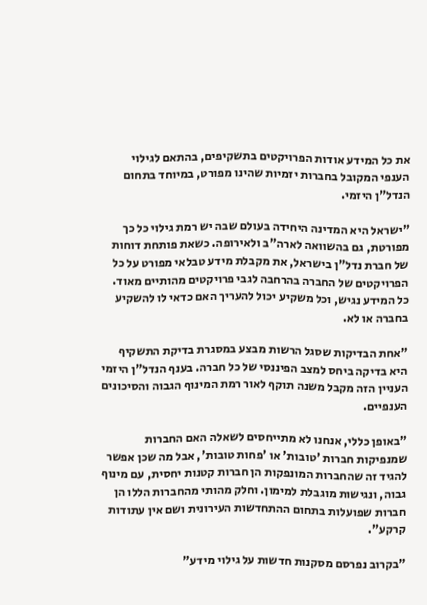את כל המידע אודות הפרויקטים בתשקיפים, בהתאם לגילוי הענפי המקובל בחברות יזמיות שהינו מפורט, במיוחד בתחום הנדל"ן היזמי.

"ישראל היא המדינה היחידה בעולם שבה יש רמת גילוי כל כך מפורטת, גם בהשוואה לארה"ב ולאירופה. כשאת פותחת דוחות של חברת נדל"ן בישראל, את מקבלת מידע טבלאי מפורט על כל הפרויקטים של החברה בהרחבה לגבי פרויקטים מהותיים מאוד. כל המידע נגיש, וכל משקיע יכול להעריך האם כדאי לו להשקיע בחברה או לא.

"אחת הבדיקות שסגל הרשות מבצע במסגרת בדיקת התשקיף היא בדיקה ביחס למצב הפיננסי של כל חברה. בענף הנדל"ן היזמי העניין הזה מקבל משנה תוקף לאור רמת המינוף הגבוה והסיכונים הענפיים.

"באופן כללי, אנחנו לא מתייחסים לשאלה האם החברות שמנפיקות חברות 'טובות' או 'פחות טובות', אבל מה שכן אפשר להגיד זה שהחברות המונפקות הן חברות קטנות יחסית, עם מינוף גבוה, ונגישות מוגבלת למימון. וחלק מהותי מהחברות הללו הן חברות שפועלות בתחום ההתחדשות העירונית ושם אין עתודות קרקע".

"בקרוב נפרסם מסקנות חדשות על גילוי מידע"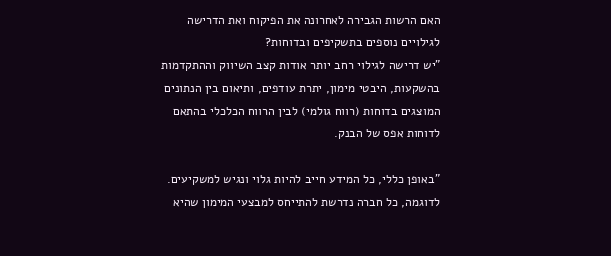האם הרשות הגבירה לאחרונה את הפיקוח ואת הדרישה לגילויים נוספים בתשקיפים ובדוחות?
"יש דרישה לגילוי רחב יותר אודות קצב השיווק וההתקדמות בהשקעות, היבטי מימון, יתרת עודפים, ותיאום בין הנתונים המוצגים בדוחות (רווח גולמי) לבין הרווח הכלכלי בהתאם לדוחות אפס של הבנק.

"באופן כללי, כל המידע חייב להיות גלוי ונגיש למשקיעים. לדוגמה, כל חברה נדרשת להתייחס למבצעי המימון שהיא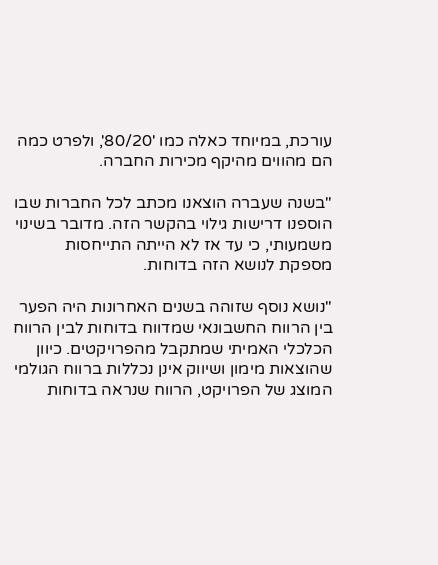עורכת, במיוחד כאלה כמו '80/20', ולפרט כמה הם מהווים מהיקף מכירות החברה.

"בשנה שעברה הוצאנו מכתב לכל החברות שבו הוספנו דרישות גילוי בהקשר הזה. מדובר בשינוי משמעותי, כי עד אז לא הייתה התייחסות מספקת לנושא הזה בדוחות.

"נושא נוסף שזוהה בשנים האחרונות היה הפער בין הרווח החשבונאי שמדווח בדוחות לבין הרווח הכלכלי האמיתי שמתקבל מהפרויקטים. כיוון שהוצאות מימון ושיווק אינן נכללות ברווח הגולמי המוצג של הפרויקט, הרווח שנראה בדוחות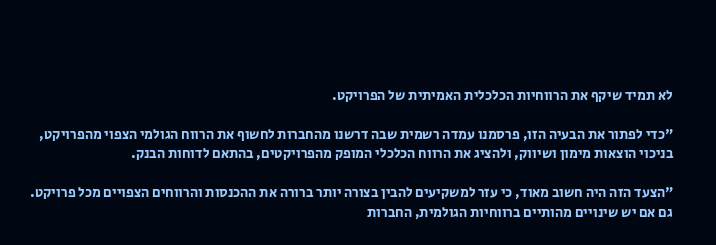לא תמיד שיקף את הרווחיות הכלכלית האמיתית של הפרויקט.

"כדי לפתור את הבעיה הזו, פרסמנו עמדה רשמית שבה דרשנו מהחברות לחשוף את הרווח הגולמי הצפוי מהפרויקט, בניכוי הוצאות מימון ושיווק, ולהציג את הרווח הכלכלי המופק מהפרויקטים, בהתאם לדוחות הבנק.

"הצעד הזה היה חשוב מאוד, כי עזר למשקיעים להבין בצורה יותר ברורה את ההכנסות והרווחים הצפויים מכל פרויקט. גם אם יש שינויים מהותיים ברווחיות הגולמית, החברות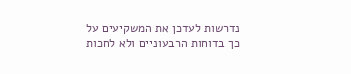נדרשות לעדכן את המשקיעים על כך בדוחות הרבעוניים ולא לחכות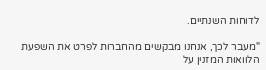לדוחות השנתיים.

"מעבר לכך, אנחנו מבקשים מהחברות לפרט את השפעת הלוואות המזנין על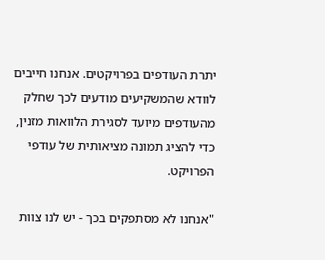יתרת העודפים בפרויקטים. אנחנו חייבים לוודא שהמשקיעים מודעים לכך שחלק מהעודפים מיועד לסגירת הלוואות מזנין, כדי להציג תמונה מציאותית של עודפי הפרויקט.

"אנחנו לא מסתפקים בכך - יש לנו צוות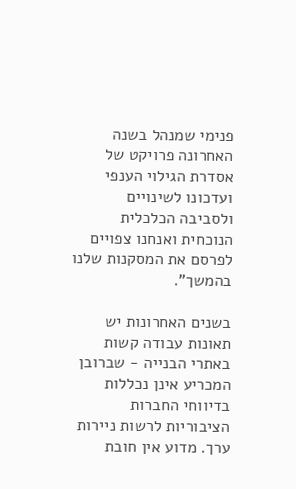פנימי שמנהל בשנה האחרונה פרויקט של אסדרת הגילוי הענפי ועדכונו לשינויים ולסביבה הכלכלית הנוכחית ואנחנו צפויים לפרסם את המסקנות שלנו בהמשך".

בשנים האחרונות יש תאונות עבודה קשות באתרי הבנייה - שברובן המכריע אינן נכללות בדיווחי החברות הציבוריות לרשות ניירות ערך. מדוע אין חובת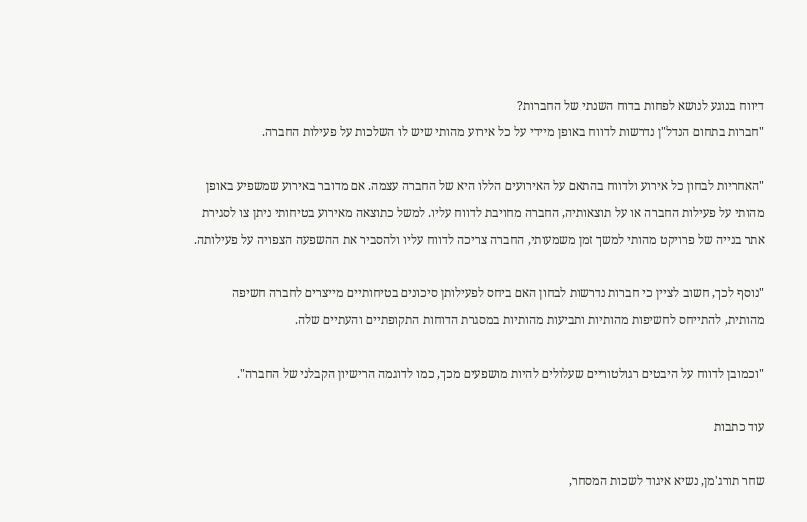דיווח בנוגע לנושא לפחות בדוח השנתי של החברות?
"חברות בתחום הנדל"ן נדרשות לדווח באופן מיידי על כל אירוע מהותי שיש לו השלכות על פעילות החברה.

"האחריות לבחון כל אירוע ולדווח בהתאם על האירועים הללו היא של החברה עצמה. אם מדובר באירוע שמשפיע באופן מהותי על פעילות החברה או על תוצאותיה, החברה מחויבת לדווח עליו. למשל כתוצאה מאירוע בטיחותי ניתן צו לסגירת אתר בנייה של פרויקט מהותי למשך זמן משמעותי, החברה צריכה לדווח עליו ולהסביר את ההשפעה הצפויה על פעילותה.

"נוסף לכך, חשוב לציין כי חברות נדרשות לבחון האם ביחס לפעילותן סיכונים בטיחותיים מייצרים לחברה חשיפה מהותית, להתייחס לחשיפות מהותיות ותביעות מהותיות במסגרת הדוחות התקופתיים והעתיים שלה.

"וכמובן לדווח על היבטים רגולטוריים שעלולים להיות מושפעים מכך, כמו לדוגמה הרישיון הקבלני של החברה".

עוד כתבות

שחר תורג'מן, נשיא איגוד לשכות המסחר,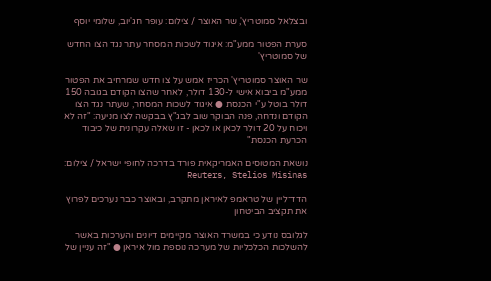ובצלאל סמוטריץ', שר האוצר / צילום: עופר חג'יוב, שלומי יוסף

סערת הפטור ממע"מ: איגוד לשכות המסחר עתר נגד הצו החדש של סמוטריץ'

שר האוצר סמוטריץ' הכריז אמש על צו חדש שמרחיב את הפטור ממע"מ ביבוא אישי ל-130 דולר, לאחר שהצו הקודם בגובה 150 דולר בוטל ע"י הכנסת ● איגוד לשכות המסחר, שעתר נגד הצו הקודם ונדחה, פנה הבוקר שוב לבג"ץ בבקשה לצו מניעה: "זה לא ויכוח על 20 דולר לכאן או לכאן - זו שאלה עקרונית של כיבוד הכרעת הכנסת"

נושאת המטוסים האמריקאית פורד בדרכה לחופי ישראל / צילום: Reuters, Stelios Misinas

הדד־ליין של טראמפ לאיראן מתקרב, ובאוצר כבר נערכים לפרוץ את תקציב הביטחון

לגלובס נודע כי במשרד האוצר מקיימים דיונים והערכות באשר להשלכות הכלכליות של מערכה נוספת מול איראן ● "זה עניין של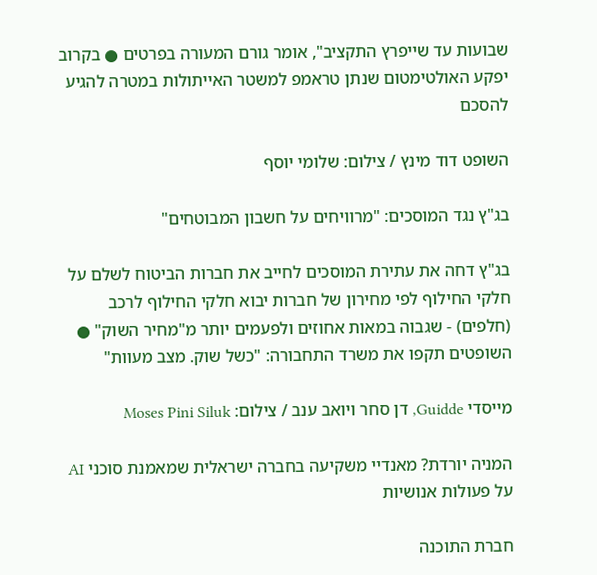שבועות עד שייפרץ התקציב", אומר גורם המעורה בפרטים ● בקרוב יפקע האולטימטום שנתן טראמפ למשטר האייתולות במטרה להגיע להסכם

השופט דוד מינץ / צילום: שלומי יוסף

בג"ץ נגד המוסכים: "מרוויחים על חשבון המבוטחים"

בג"ץ דחה את עתירת המוסכים לחייב את חברות הביטוח לשלם על חלקי החילוף לפי מחירון של חברות יבוא חלקי החילוף לרכב (חלפים) - שגבוה במאות אחוזים ולפעמים יותר מ"מחיר השוק" ● השופטים תקפו את משרד התחבורה: "כשל שוק. מצב מעוות"

מייסדי Guidde, דן סחר ויואב ענב / צילום: Moses Pini Siluk

המניה יורדת? מאנדיי משקיעה בחברה ישראלית שמאמנת סוכני AI על פעולות אנושיות

חברת התוכנה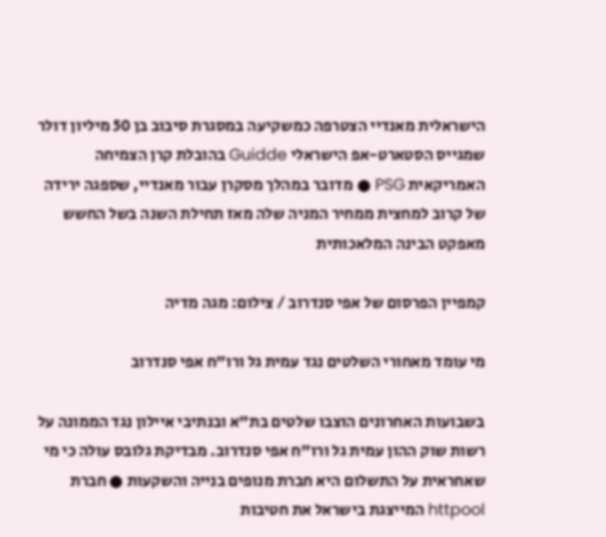הישראלית מאנדיי הצטרפה כמשקיעה במסגרת סיבוב בן 50 מיליון דולר שמגייס הסטארט-אפ הישראלי Guidde בהובלת קרן הצמיחה האמריקאית PSG ● מדובר במהלך מסקרן עבור מאנדיי, שספגה ירידה של קרוב למחצית ממחיר המניה שלה מאז תחילת השנה בשל החשש מאפקט הבינה המלאכותית

קמפיין הפרסום של אפי סנדרוב / צילום: מגה מדיה

מי עומד מאחורי השלטים נגד עמית גל ורו"ח אפי סנדרוב

בשבועות האחרונים הוצבו שלטים בת"א ובנתיבי איילון נגד הממונה על רשות שוק ההון עמית גל ורו"ח אפי סנדרוב. מבדיקת גלובס עולה כי מי שאחראית על התשלום היא חברת מנופים בנייה והשקעות ● חברת httpool המייצגת בישראל את חטיבות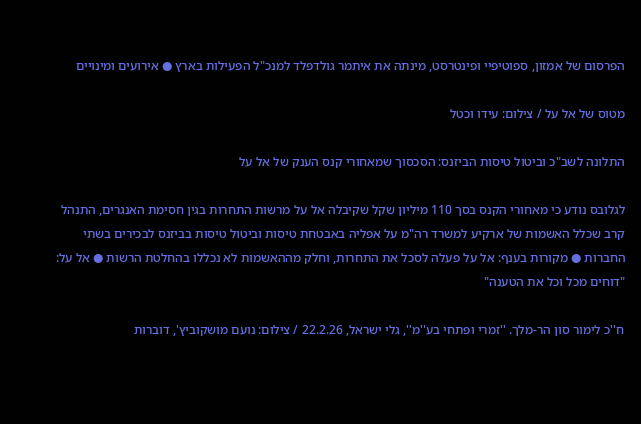הפרסום של אמזון, ספוטיפיי ופינטרסט, מינתה את איתמר גולדפלד למנכ"ל הפעילות בארץ ● אירועים ומינויים

מטוס של אל על / צילום: עידו וכטל

התלונה לשב"כ וביטול טיסות הביזנס: הסכסוך שמאחורי קנס הענק של אל על

לגלובס נודע כי מאחורי הקנס בסך 110 מיליון שקל שקיבלה אל על מרשות התחרות בגין חסימת האנגרים, התנהל קרב שכלל האשמות של ארקיע למשרד רה"מ על אפליה באבטחת טיסות וביטול טיסות בביזנס לבכירים בשתי החברות ● מקורות בענף: אל על פעלה לסכל את התחרות, וחלק מההאשמות לא נכללו בהחלטת הרשות ● אל על: "דוחים מכל וכל את הטענה"

ח''כ לימור סון הר-מלך. ''זמרי ופתחי בע''מ'', גלי ישראל, 22.2.26 / צילום: נועם מושקוביץ', דוברות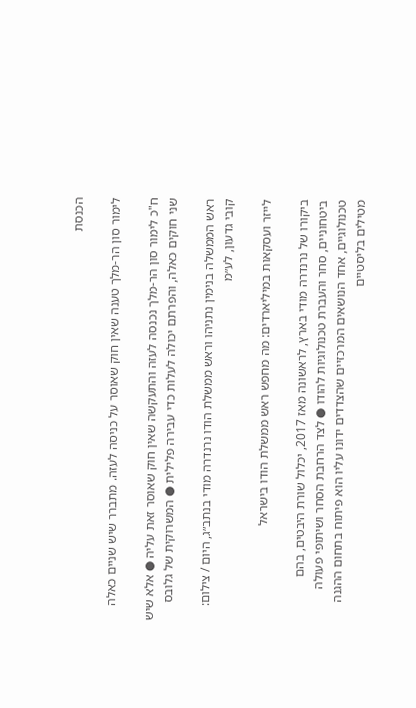הכנסת

לימור סון הר-מלך טענה שאין חוק שאוסר על כניסה לעזה. מתברר שיש שניים כאלה

ח"כ לימור סון הר-מלך נכנסה לעזה והתעקשה שאין חוק שאוסר זאת עליה ● אלא שיש שני חוקים כאלה, והפרתם יכולה לעלות כדי עבירה פלילית ● המשרוקית של גלובס

ראש הממשלה בנימין נתניהו וראש ממשלת הודו נרנדרה מודי בנתב״ג, היום / צילום: קובי גדעון, לע״מ

לייזר ועסקאות במיליארדים: מה מחפש ראש ממשלת הודו בישראל

ביקורו של נרנדרה מודי בארץ, לראשונה מאז 2017, יכלול שורת היבטים, בהם ביטחוניים, סחר והעברת טכנולוגיות להודו ● לצד הרחבת הסחר ושיתופי פעולה טכנולוגיים, אחד הנושאים המרכזיים שהצדדים ידונו עליו הוא פיתוח בתחום ההגנה מטילים בליסטיים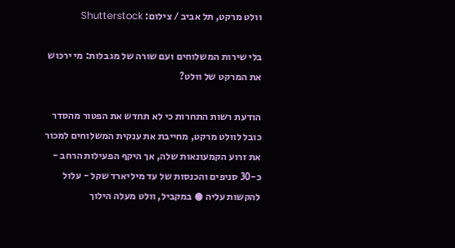וולט מרקט, תל אביב / צילום: Shutterstock

בלי שירות המשלוחים ועם שורה של מגבלות: מי ירכוש את המרקט של וולט?

הודעת רשות התחרות כי לא תחדש את הפטור מהסדר כובל לוולט מרקט, מחייבת את ענקית המשלוחים למכור את זרוע הקמעונאות שלה, אך היקף הפעילות הרחב - כ-30 סניפים והכנסות של עד מיליארד שקל - עלול להקשות עליה ● במקביל, וולט מעלה הילוך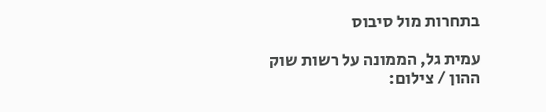בתחרות מול סיבוס

עמית גל, הממונה על רשות שוק ההון / צילום: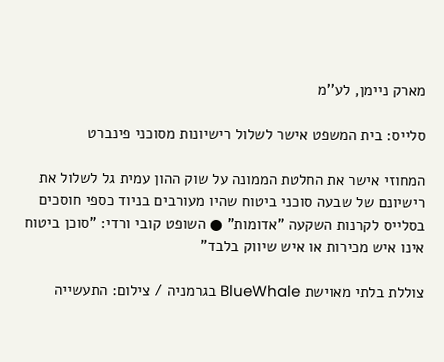מארק ניימן, לע''מ

סלייס: בית המשפט אישר לשלול רישיונות מסוכני פינברט

המחוזי אישר את החלטת הממונה על שוק ההון עמית גל לשלול את רישיונם של שבעה סוכני ביטוח שהיו מעורבים בניוד כספי חוסכים בסלייס לקרנות השקעה "אדומות" ● השופט קובי ורדי: "סוכן ביטוח אינו איש מכירות או איש שיווק בלבד"

צוללת בלתי מאוישת BlueWhale בגרמניה / צילום: התעשייה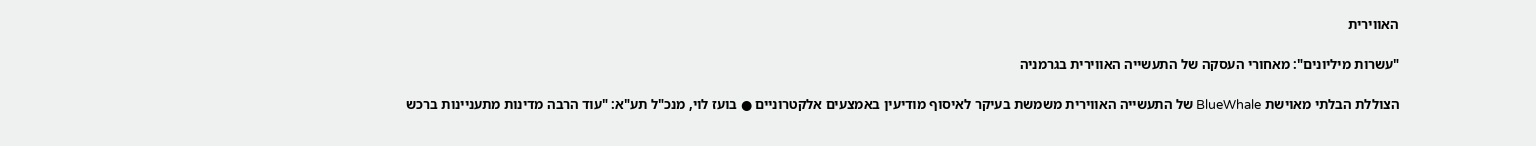האווירית

"עשרות מיליונים": מאחורי העסקה של התעשייה האווירית בגרמניה

הצוללת הבלתי מאוישת BlueWhale של התעשייה האווירית משמשת בעיקר לאיסוף מודיעין באמצעים אלקטרוניים ● בועז לוי, מנכ"ל תע"א: "עוד הרבה מדינות מתעניינות ברכש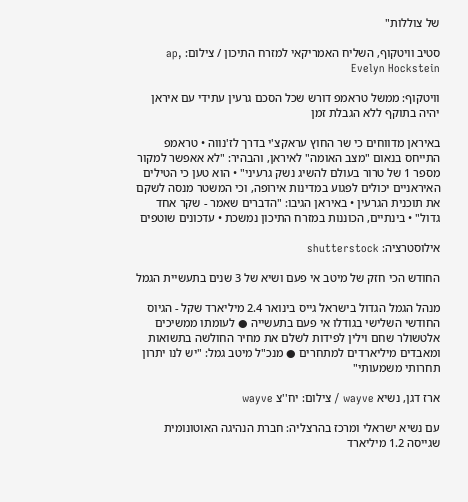של צוללות"

סטיב וויטקוף, השליח האמריקאי למזרח התיכון / צילום: ap, Evelyn Hockstein

וויטקוף: ממשל טראמפ דורש שכל הסכם גרעין עתידי עם איראן יהיה בתוקף ללא הגבלת זמן

באיראן מדווחים כי שר החוץ עראקצ'י בדרך לז'נווה • טראמפ התייחס בנאום "מצב האומה" לאיראן, והבהיר: "לא אאפשר למקור מספר 1 של טרור בעולם להשיג נשק גרעיני" • הוא טען כי הטילים האיראניים יכולים לפגוע במדינות אירופה, וכי המשטר מנסה לשקם את תוכנית הגרעין • באיראן הגיבו: "הדברים שאמר - שקר אחד גדול" • בינתיים, הכוננות במזרח התיכון נמשכת • עדכונים שוטפים

אילוסטרציה: shutterstock

החודש הכי חזק של מיטב אי פעם ושיא של 3 שנים בתעשיית הגמל

מנהל הגמל הגדול בישראל גייס בינואר 2.4 מיליארד שקל - הגיוס החודשי השלישי בגודלו אי פעם בתעשייה ● לעומתו ממשיכים אלטשולר שחם וילין לפידות לשלם את מחיר החולשה בתשואות ומאבדים מיליארדים למתחרים ● מנכ"ל מיטב גמל: "יש לנו יתרון תחרותי משמעותי"

ארז דגן, נשיא wayve / צילום: יח''צ wayve

עם נשיא ישראלי ומרכז בהרצליה: חברת הנהיגה האוטונומית שגייסה 1.2 מיליארד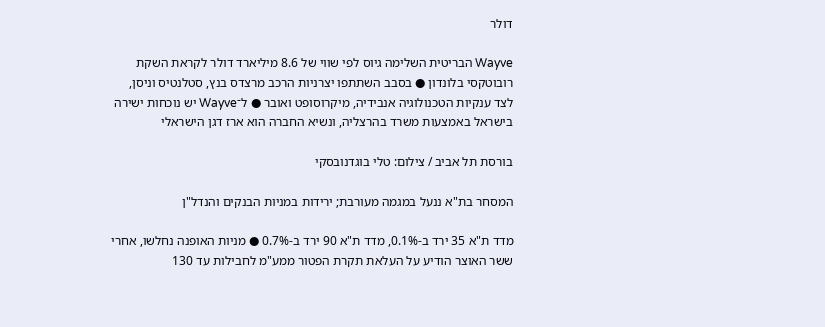דולר

Wayve הבריטית השלימה גיוס לפי שווי של 8.6 מיליארד דולר לקראת השקת רובוטקסי בלונדון ● בסבב השתתפו יצרניות הרכב מרצדס בנץ, סטלנטיס וניסן, לצד ענקיות הטכנולוגיה אנבידיה, מיקרוסופט ואובר ● ל־Wayve יש נוכחות ישירה בישראל באמצעות משרד בהרצליה, ונשיא החברה הוא ארז דגן הישראלי

בורסת תל אביב / צילום: טלי בוגדנובסקי

המסחר בת"א ננעל במגמה מעורבת; ירידות במניות הבנקים והנדל"ן

מדד ת"א 35 ירד ב-0.1%, מדד ת"א 90 ירד ב-0.7% ● מניות האופנה נחלשו, אחרי ששר האוצר הודיע על העלאת תקרת הפטור ממע"מ לחבילות עד 130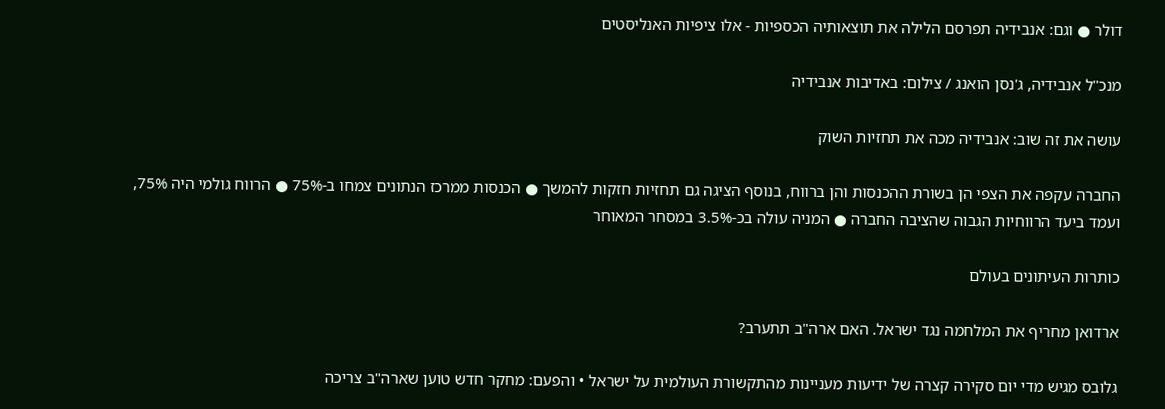דולר ● וגם: אנבידיה תפרסם הלילה את תוצאותיה הכספיות - אלו ציפיות האנליסטים

מנכ''ל אנבידיה, ג'נסן הואנג / צילום: באדיבות אנבידיה

עושה את זה שוב: אנבידיה מכה את תחזיות השוק

החברה עקפה את הצפי הן בשורת ההכנסות והן ברווח, בנוסף הציגה גם תחזיות חזקות להמשך ● הכנסות ממרכז הנתונים צמחו ב-75% ● הרווח גולמי היה 75%, ועמד ביעד הרווחיות הגבוה שהציבה החברה ● המניה עולה בכ-3.5% במסחר המאוחר

כותרות העיתונים בעולם

ארדואן מחריף את המלחמה נגד ישראל. האם ארה"ב תתערב?

גלובס מגיש מדי יום סקירה קצרה של ידיעות מעניינות מהתקשורת העולמית על ישראל • והפעם: מחקר חדש טוען שארה"ב צריכה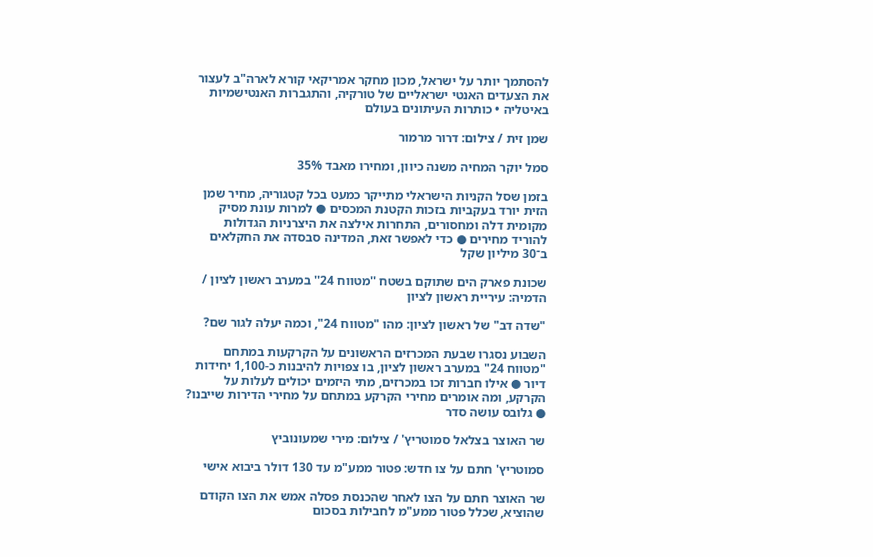להסתמך יותר על ישראל, מכון מחקר אמריקאי קורא לארה"ב לעצור את הצעדים האנטי ישראליים של טורקיה, והתגברות האנטישמיות באיטליה • כותרות העיתונים בעולם

שמן זית / צילום: דרור מרמור

סמל יוקר המחיה משנה כיוון, ומחירו מאבד 35%

בזמן שסל הקניות הישראלי מתייקר כמעט בכל קטגוריה, מחיר שמן הזית יורד בעקביות בזכות הקטנת המכסים ● למרות עונת מסיק מקומית דלה ומחסורים, התחרות אילצה את היצרניות הגדולות להוריד מחירים ● כדי לאפשר זאת, המדינה סבסדה את החקלאים ב־30 מיליון שקל

שכונת פארק הים שתוקם בשטח ''מטווח 24'' במערב ראשון לציון / הדמיה: עיריית ראשון לציון

"שדה דב" של ראשון לציון: מהו "מטווח 24", וכמה יעלה לגור שם?

השבוע נסגרו שבעת המכרזים הראשונים על הקרקעות במתחם "מטווח 24" במערב ראשון לציון, בו צפויות להיבנות כ-1,100 יחידות דיור ● אילו חברות זכו במכרזים, מתי היזמים יכולים לעלות על הקרקע, ומה אומרים מחירי הקרקע במתחם על מחירי הדירות שייבנו? ● גלובס עושה סדר

שר האוצר בצלאל סמוטריץ' / צילום: מירי שמעונוביץ

סמוטריץ' חתם על צו חדש: פטור ממע"מ עד 130 דולר ביבוא אישי

שר האוצר חתם על הצו לאחר שהכנסת פסלה אמש את הצו הקודם שהוציא, שכלל פטור ממע"מ לחבילות בסכום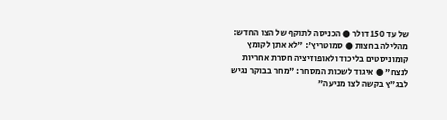של עד 150 דולר ● הכניסה לתוקף של הצו החדש: מהלילה בחצות ● סמוטריץ': "לא אתן לקומץ קומוניסטים בליכוד ולאופוזיציה חסרת אחריות לנצח" ● איגוד לשכות המסחר: "מחר בבוקר נגיש לבג"ץ בקשה לצו מניעה"